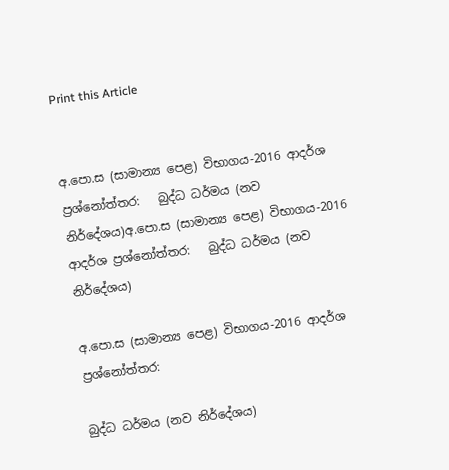Print this Article


අ.පො.ස (සාමාන්‍ය පෙළ) විභාගය-2016 ආදර්ශ ප්‍රශ්නෝත්තර:   බුද්ධ ධර්මය (නව නිර්දේශය)අ.පො.ස (සාමාන්‍ය පෙළ) විභාගය-2016 ආදර්ශ ප්‍රශ්නෝත්තර:   බුද්ධ ධර්මය (නව නිර්දේශය)

අ.පො.ස (සාමාන්‍ය පෙළ) විභාගය-2016 ආදර්ශ ප්‍රශ්නෝත්තර:

බුද්ධ ධර්මය (නව නිර්දේශය)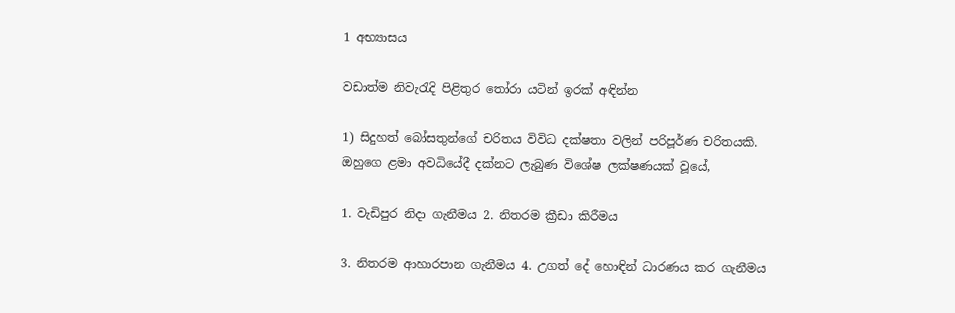1 අභ්‍යාසය

වඩාත්ම නිවැරැදි පිළිතුර තෝරා යටින් ඉරක් අඳින්න

1) සිදුහත් බෝසතුන්ගේ චරිතය විවිධ දක්ෂතා වලින් පරිපූර්ණ චරිතයකි. ඔහුගෙ ළමා අවධියේදී දක්නට ලැබුණ විශේෂ ලක්ෂණයක් වූයේ,

1. වැඩිපුර නිදා ගැනීමය 2. නිතරම ක්‍රීඩා කිරීමය

3. නිතරම ආහාරපාන ගැනීමය 4. උගත් දේ හොඳින් ධාරණය කර ගැනීමය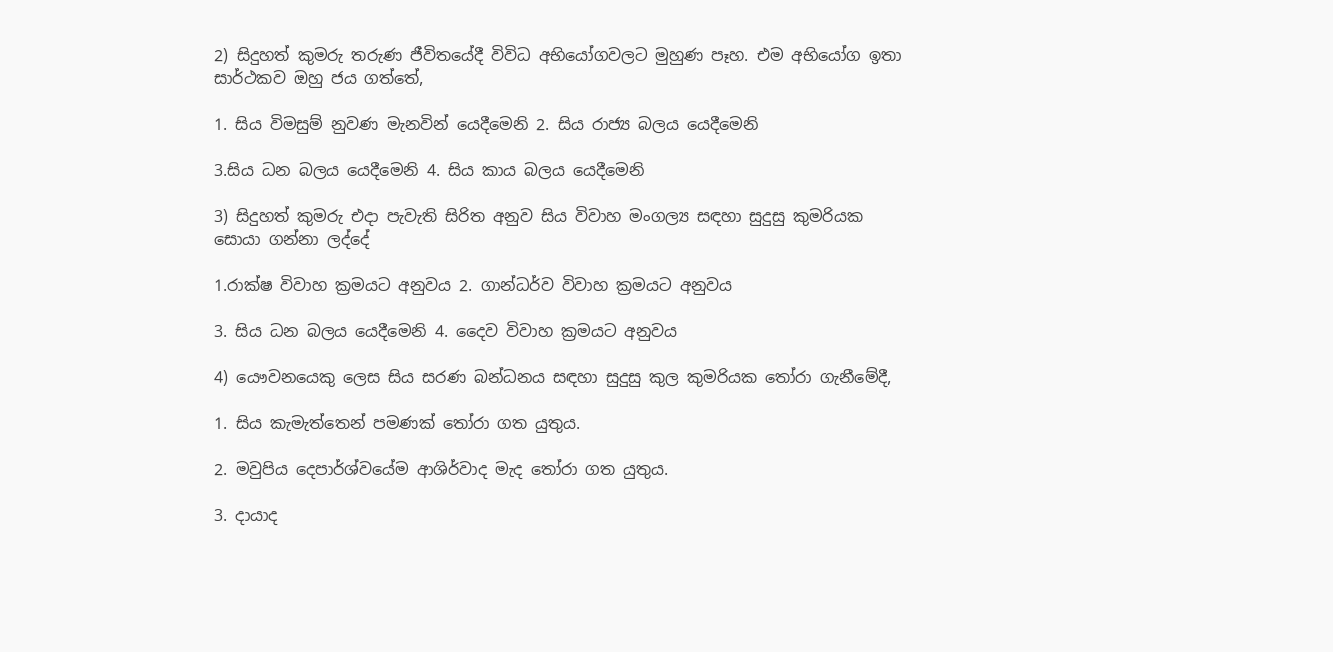2) සිදුහත් කුමරු තරුණ ජීවිතයේදී විවිධ අභියෝගවලට මුහුණ පෑහ. එම අභියෝග ඉතා සාර්ථකව ඔහු ජය ගත්තේ,

1. සිය විමසුම් නුවණ මැනවින් යෙදීමෙනි 2. සිය රාජ්‍ය බලය යෙදීමෙනි

3.සිය ධන බලය යෙදීමෙනි 4. සිය කාය බලය යෙදීමෙනි

3) සිදුහත් කුමරු එදා පැවැති සිරිත අනුව සිය විවාහ මංගල්‍ය සඳහා සුදුසු කුමරියක සොයා ගන්නා ලද්දේ

1.රාක්ෂ විවාහ ක්‍රමයට අනුවය 2. ගාන්ධර්ව විවාහ ක්‍රමයට අනුවය

3. සිය ධන බලය යෙදීමෙනි 4. දෛව විවාහ ක්‍රමයට අනුවය

4) යෞවනයෙකු ලෙස සිය සරණ බන්ධනය සඳහා සුදුසු කුල කුමරියක තෝරා ගැනීමේදී,

1. සිය කැමැත්තෙන් පමණක් තෝරා ගත යුතුය.

2. මවුපිය දෙපාර්ශ්වයේම ආශිර්වාද මැද තෝරා ගත යුතුය.

3. දායාද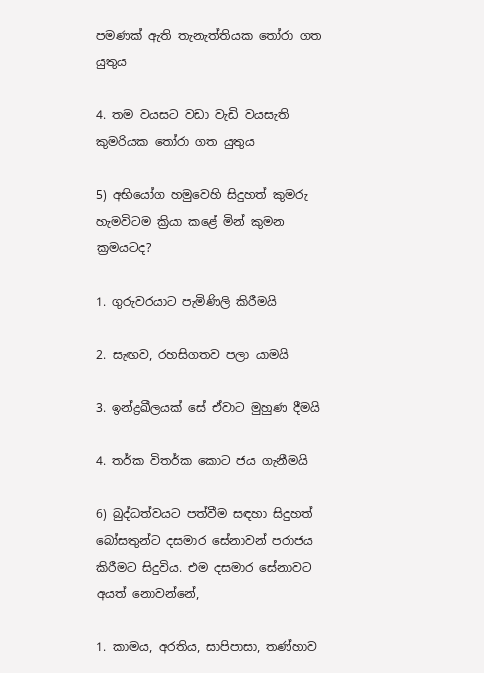පමණක් ඇති තැනැත්තියක තෝරා ගත යුතුය

4. තම වයසට වඩා වැඩි වයසැති කුමරියක තෝරා ගත යුතුය

5) අභියෝග හමුවෙහි සිදුහත් කුමරු හැමවිටම ක්‍රියා කළේ මින් කුමන ක්‍රමයටද?

1. ගුරුවරයාට පැමිණිලි කිරීමයි

2. සැඟව, රහසිගතව පලා යාමයි

3. ඉන්ද්‍රඛීලයක් සේ ඒවාට මුහුණ දීමයි

4. තර්ක විතර්ක කොට ජය ගැනීමයි

6) බුද්ධත්වයට පත්වීම සඳහා සිදුහත් බෝසතුන්ට දසමාර සේනාවන් පරාජය කිරීමට සිදුවිය. එම දසමාර සේනාවට අයත් නොවන්නේ,

1. කාමය, අරතිය, සාපිපාසා, තණ්හාව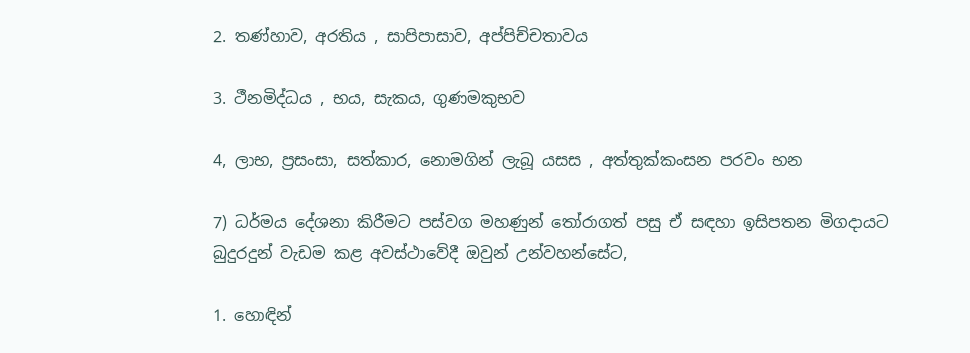2. තණ්හාව, අරතිය , සාපිපාසාව, අප්පිච්චතාවය

3. ථීනමිද්ධය , භය, සැකය, ගුණමකුභව

4, ලාභ, ප්‍රසංසා, සත්කාර, නොමගින් ලැබූ යසස , අත්තුක්කංසන පරවං භන

7) ධර්මය දේශනා කිරීමට පස්වග මහණුන් තෝරාගත් පසු ඒ සඳහා ඉසිපතන මිගදායට බුදුරදුන් වැඩම කළ අවස්ථාවේදී ඔවුන් උන්වහන්සේට,

1. හොඳින්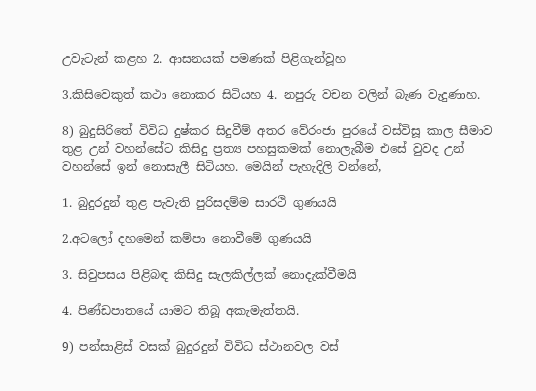උවැටැන් කළහ 2. ආසනයක් පමණක් පිළිගැන්වූහ

3.කිසිවෙකුත් කථා නොකර සිටියහ 4. නපුරු වචන වලින් බැණ වැදුණාහ.

8) බුදුසිරිතේ විවිධ දුෂ්කර සිදුවීම් අතර වේරංජා පුරයේ වස්විසූ කාල සීමාව තුළ උන් වහන්සේට කිසිදු ප්‍රත්‍ය පහසුකමක් නොලැබීම එසේ වුවද උන් වහන්සේ ඉන් නොසැලී සිටියහ. මෙයින් පැහැදිලි වන්නේ,

1. බුදුරදුන් තුළ පැවැති පුරිසදම්ම සාරථි ගුණයයි

2.අටලෝ දහමෙන් කම්පා නොවීමේ ගුණයයි

3. සිවුපසය පිළිබඳ කිසිදු සැලකිල්ලක් නොදැක්වීමයි

4. පිණ්ඩපාතයේ යාමට තිබූ අකැමැත්තයි.

9) පන්සාළිස් වසක් බුදුරදුන් විවිධ ස්ථානවල වස්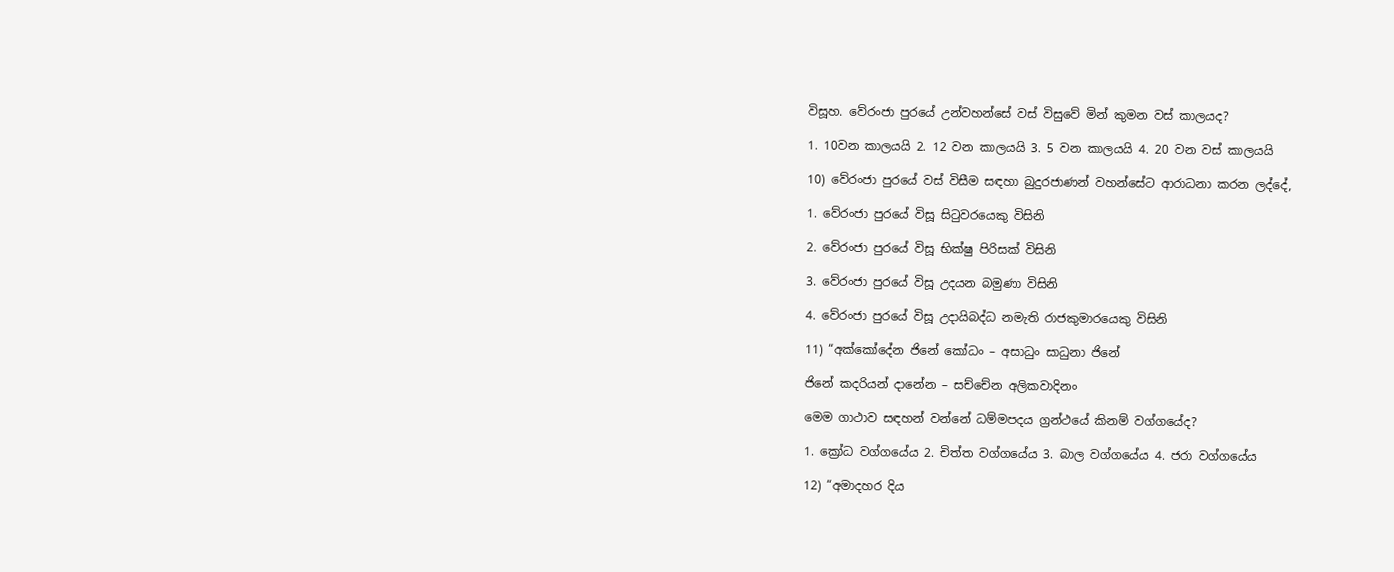විසූහ. වේරංජා පුරයේ උන්වහන්සේ වස් විසුවේ මින් කුමන වස් කාලයද?

1. 10වන කාලයයි 2. 12 වන කාලයයි 3. 5 වන කාලයයි 4. 20 වන වස් කාලයයි

10) වේරංජා පුරයේ වස් විසීම සඳහා බුදුරජාණන් වහන්සේට ආරාධනා කරන ලද්දේ,

1. වේරංජා පුරයේ විසූ සිටුවරයෙකු විසිනි

2. වේරංජා පුරයේ විසූ භික්ෂු පිරිසක් විසිනි

3. වේරංජා පුරයේ විසූ උදයන බමුණා විසිනි

4. වේරංජා පුරයේ විසූ උදායිබද්ධ නමැති රාජකුමාරයෙකු විසිනි

11) “අක්කෝදේන ජිනේ කෝධං – අසාධුං සාධුනා ජිනේ

ජිනේ කදරියන් දානේන – සච්චේන අලිකවාදිනං

මෙම ගාථාව සඳහන් වන්නේ ධම්මපදය ග්‍රන්ථයේ කිනම් වග්ගයේද?

1. ක්‍රෝධ වග්ගයේය 2. චිත්ත වග්ගයේය 3. බාල වග්ගයේය 4. ජරා වග්ගයේය

12) “අමාදහර දිය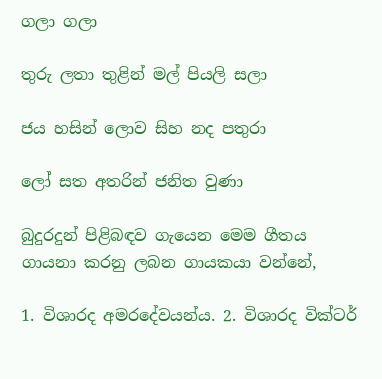ගලා ගලා

තුරු ලතා තුළින් මල් පියලි සලා

ජය හසින් ලොව සිහ නද පතුරා

ලෝ සත අතරින් ජනිත වුණා

බුදුරදුන් පිළිබඳව ගැයෙන මෙම ගීතය ගායනා කරනු ලබන ගායකයා වන්නේ,

1. විශාරද අමරදේවයන්ය. 2. විශාරද වික්ටර්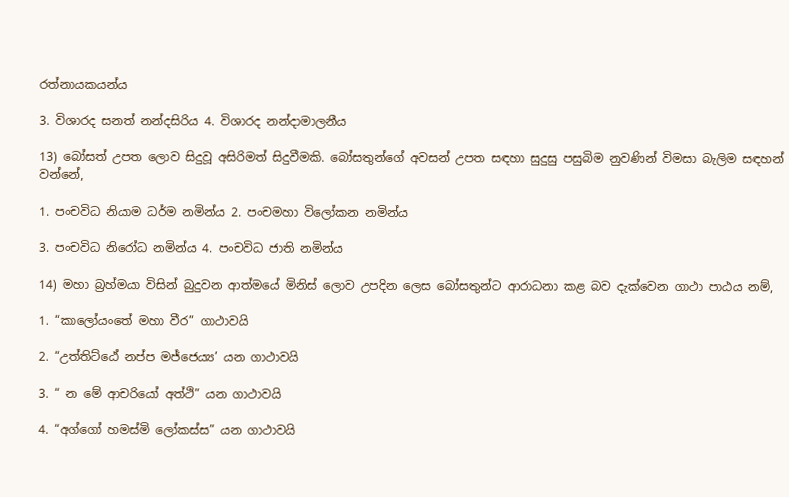රත්නායකයන්ය

3. විශාරද සනත් නන්දසිරිය 4. විශාරද නන්දාමාලනීය

13) බෝසත් උපත ලොව සිදුවූ අසිරිමත් සිදුවීමකි. බෝසතුන්ගේ අවසන් උපත සඳහා සුදුසු පසුබිම නුවණින් විමසා බැලිම සඳහන් වන්නේ,

1. පංචවිධ නියාම ධර්ම නමින්ය 2. පංචමහා විලෝකන නමින්ය

3. පංචවිධ නිරෝධ නමින්ය 4. පංචවිධ ජාති නමින්ය

14) මහා බ්‍රහ්මයා විසින් බුදුවන ආත්මයේ මිනිස් ලොව උපදින ලෙස බෝසතුන්ට ආරාධනා කළ බව දැක්වෙන ගාථා පාඨය නම්,

1. “කාලෝයංතේ මහා වීර” ගාථාවයි

2. “උත්තිට්ඨේ නප්ප මජ්ජෙය්‍ය’ යන ගාථාවයි

3. “ න මේ ආචරියෝ අත්ථි” යන ගාථාවයි

4. “අග්ගෝ හමස්මි ලෝකස්ස” යන ගාථාවයි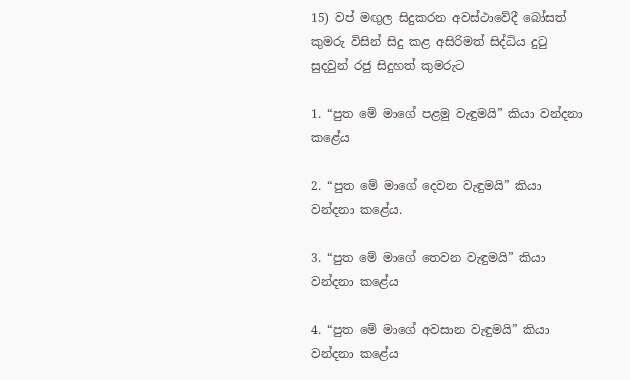15) වප් මඟුල සිදුකරන අවස්ථාවේදී බෝසත් කුමරු විසින් සිදු කළ අසිරිමත් සිද්ධිය දුටු සුදවුන් රජු සිදුහත් කුමරුට

1. “පුත මේ මාගේ පළමු වැඳුමයි” කියා වන්දනා කළේය

2. “පුත මේ මාගේ දෙවන වැඳුමයි” කියා වන්දනා කළේය.

3. “පුත මේ මාගේ තෙවන වැඳුමයි” කියා වන්දනා කළේය

4. “පුත මේ මාගේ අවසාන වැඳුමයි” කියා වන්දනා කළේය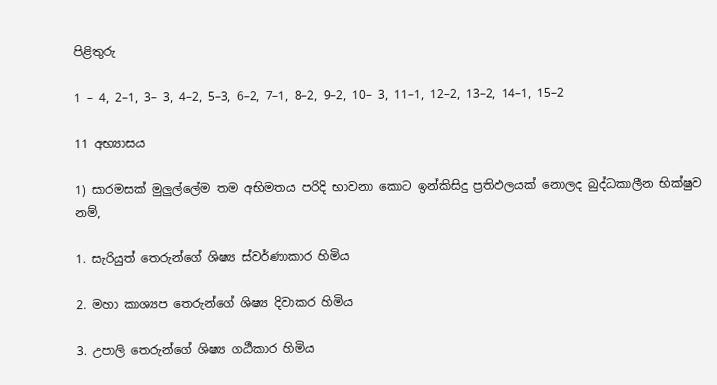පිළිතුරු

1 – 4, 2–1, 3– 3, 4–2, 5–3, 6–2, 7–1, 8–2, 9–2, 10– 3, 11–1, 12–2, 13–2, 14–1, 15–2

11 අභ්‍යාසය

1) සාරමසක් මුලුල්ලේම තම අභිමතය පරිදි භාවනා කොට ඉන්කිසිදු ප්‍රතිඵලයක් නොලද බුද්ධකාලීන භික්ෂුව නම්,

1. සැරියුත් තෙරුන්ගේ ශිෂ්‍ය ස්වර්ණාකාර හිමිය

2. මහා කාශ්‍යප තෙරුන්ගේ ශිෂ්‍ය දිවාකර හිමිය

3. උපාලි තෙරුන්ගේ ශිෂ්‍ය ගඨීකාර හිමිය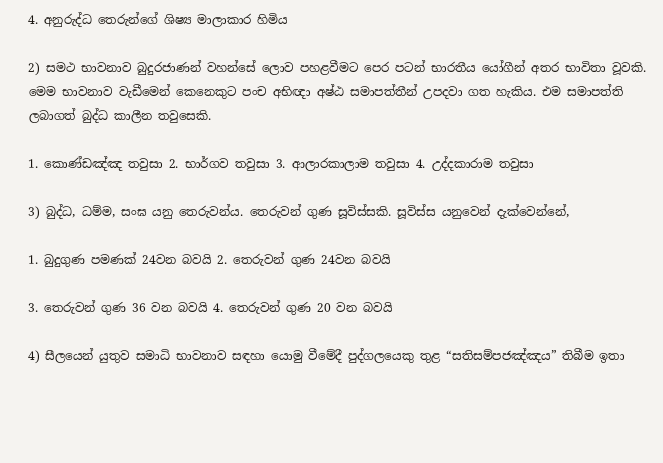4. අනුරුද්ධ තෙරුන්ගේ ශිෂ්‍ය මාලාකාර හිමිය

2) සමථ භාවනාව බුදුරජාණන් වහන්සේ ලොව පහළවීමට පෙර පටන් භාරතීය යෝගීන් අතර භාවිතා වූවකි. මෙම භාවනාව වැඩීමෙන් කෙනෙකුට පංච අභිඥා අෂ්ඨ සමාපත්තීන් උපදවා ගත හැකිය. එම සමාපත්ති ලබාගත් බුද්ධ කාලීන තවුසෙකි.

1. කොණ්ඩඤ්ඤ තවුසා 2. භාර්ගව තවුසා 3. ආලාරකාලාම තවුසා 4. උද්දකාරාම තවුසා

3) බුද්ධ, ධම්ම, සංඝ යනු තෙරුවන්ය. තෙරුවන් ගුණ සූවිස්සකි. සූවිස්ස යනුවෙන් දැක්වෙන්නේ,

1. බුදුගුණ පමණක් 24වන බවයි 2. තෙරුවන් ගුණ 24වන බවයි

3. තෙරුවන් ගුණ 36 වන බවයි 4. තෙරුවන් ගුණ 20 වන බවයි

4) සීලයෙන් යුතුව සමාධි භාවනාව සඳහා යොමු වීමේදී පුද්ගලයෙකු තුළ “සතිසම්පජඤ්ඤය” තිබීම ඉතා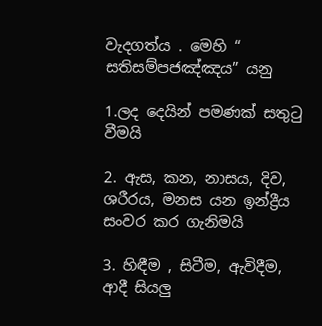වැදගත්ය . මෙහි “ සතිසම්පජඤ්ඤය” යනු

1.ලද දෙයින් පමණක් සතුටු වීමයි

2. ඇස, කන, නාසය, දිව, ශරීරය, මනස යන ඉන්ද්‍රීය සංවර කර ගැනිමයි

3. හිඳීම , සිටීම, ඇවිදීම, ආදී සියලු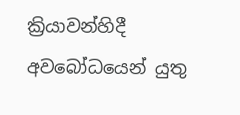ක්‍රියාවන්හිදී අවබෝධයෙන් යුතු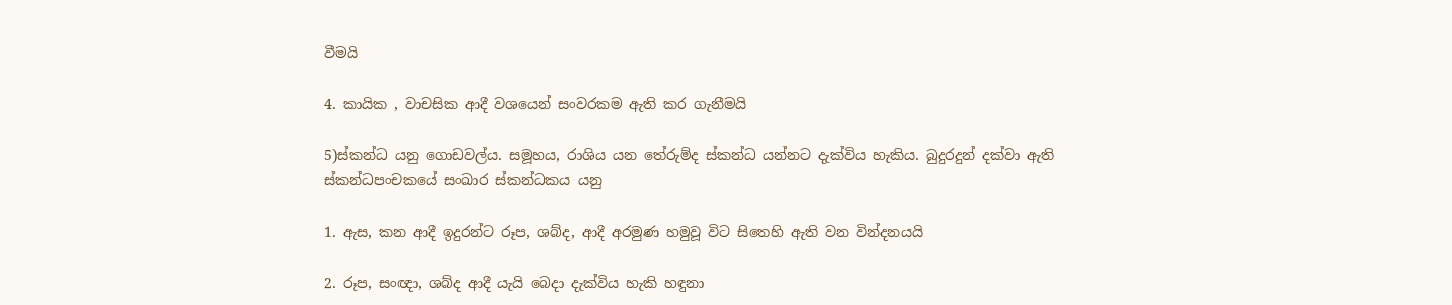වීමයි

4. කායික , වාචසික ආදී වශයෙන් සංවරකම ඇති කර ගැනීමයි

5)ස්කන්ධ යනු ගොඩවල්ය. සමූහය, රාශිය යන තේරුම්ද ස්කන්ධ යන්නට දැක්විය හැකිය. බුදුරදුන් දක්වා ඇති ස්කන්ධපංචකයේ සංඛාර ස්කන්ධකය යනු

1. ඇස, කන ආදී ඉදුරන්ට රූප, ශබ්ද, ආදී අරමුණ හමුවූ විට සිතෙහි ඇති වන වින්දනයයි

2. රූප, සංඥා, ශබ්ද ආදී යැයි බෙදා දැක්විය හැකි හඳුනා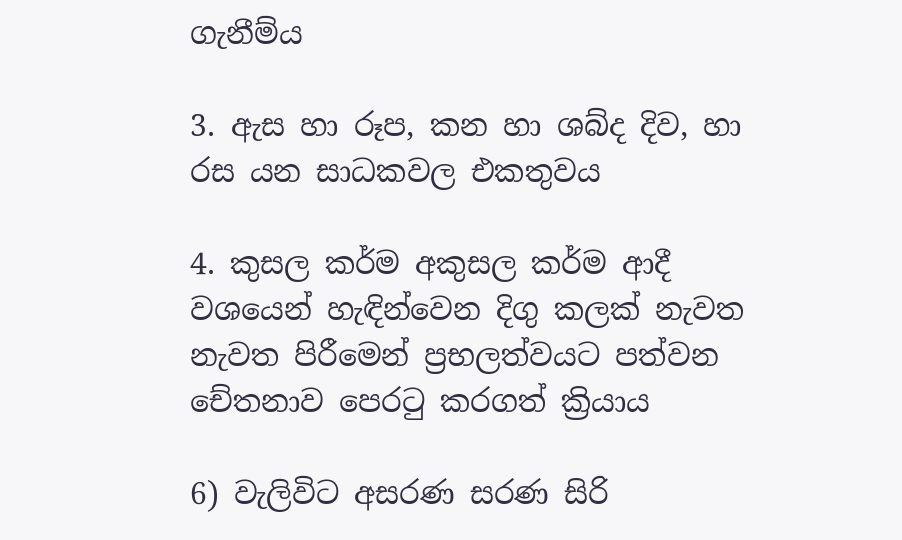ගැනීම්ය

3. ඇස හා රූප, කන හා ශබ්ද දිව, හා රස යන සාධකවල එකතුවය

4. කුසල කර්ම අකුසල කර්ම ආදී වශයෙන් හැඳින්වෙන දිගු කලක් නැවත නැවත පිරීමෙන් ප්‍රභලත්වයට පත්වන චේතනාව පෙරටු කරගත් ක්‍රියාය

6) වැලිවිට අසරණ සරණ සිරි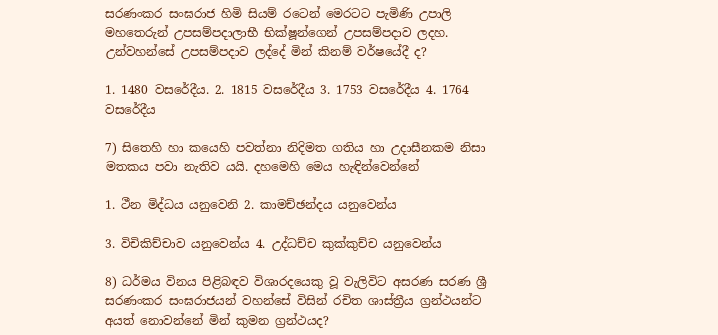සරණංකර සංඝරාජ හිමි සියම් රටෙන් මෙරටට පැමිණි උපාලි මහතෙරුන් උපසම්පදාලාභී භික්ෂූන්ගෙන් උපසම්පදාව ලදහ. උන්වහන්සේ උපසම්පදාව ලද්දේ මින් කිනම් වර්ෂයේදී ද?

1. 1480 වසරේදීය. 2. 1815 වසරේදීය 3. 1753 වසරේදීය 4. 1764 වසරේදීය

7) සිතෙහි හා කයෙහි පවත්නා නිදිමත ගතිය හා උදාසීනකම නිසා මතකය පවා නැතිව යයි. දහමෙහි මෙය හැඳින්වෙන්නේ

1. ථීන මිද්ධය යනුවෙනි 2. කාමච්ඡන්දය යනුවෙන්ය

3. විචිකිච්චාව යනුවෙන්ය 4. උද්ධච්ච කුක්කුච්ච යනුවෙන්ය

8) ධර්මය විනය පිළිබඳව විශාරදයෙකු වූ වැලිවිට අසරණ සරණ ශ්‍රී සරණංකර සංඝරාජයන් වහන්සේ විසින් රචිත ශාස්ත්‍රීය ග්‍රන්ථයන්ට අයත් නොවන්නේ මින් කුමන ග්‍රන්ථයද?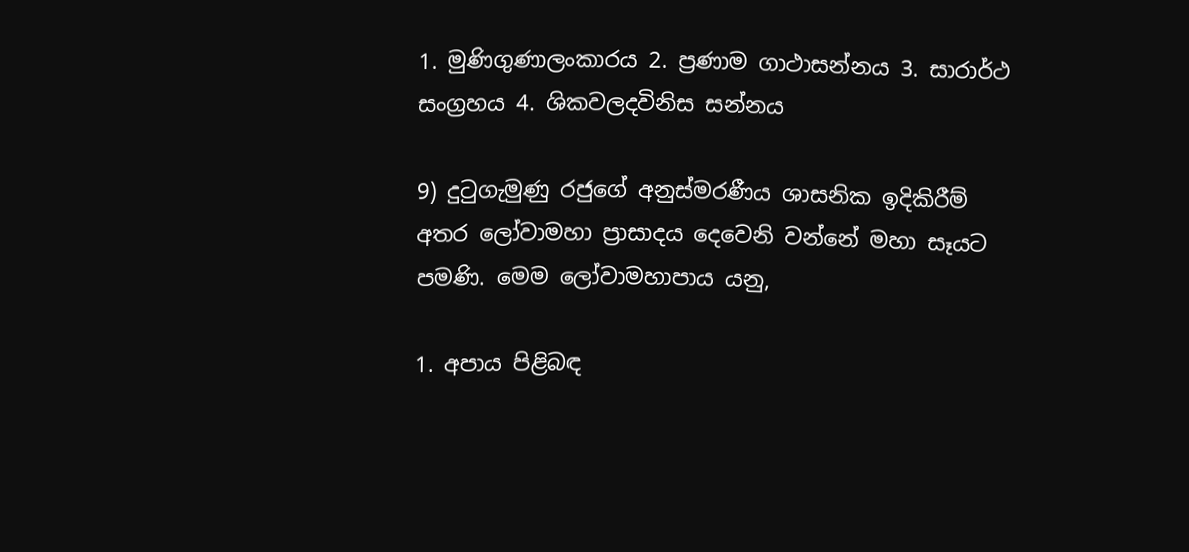1. මුණිගුණාලංකාරය 2. ප්‍රණාම ගාථාසන්නය 3. සාරාර්ථ සංග්‍රහය 4. ශිකවලදවිනිස සන්නය

9) දුටුගැමුණු රජුගේ අනුස්මරණීය ශාසනික ඉදිකිරීම් අතර ලෝවාමහා ප්‍රාසාදය දෙවෙනි වන්නේ මහා සෑයට පමණි. මෙම ලෝවාමහාපාය යනු,

1. අපාය පිළිබඳ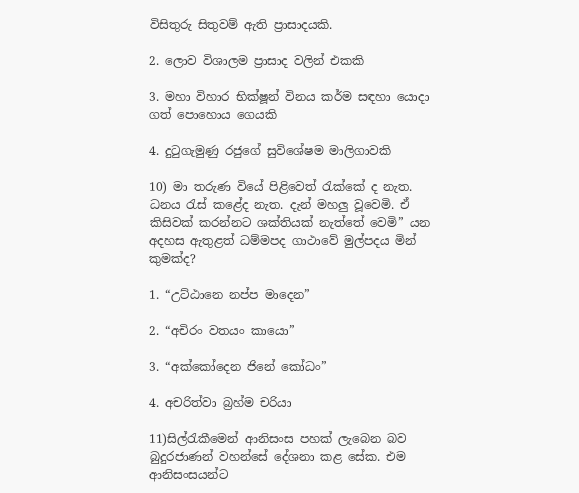විසිතුරු සිතුවම් ඇති ප්‍රාසාදයකි.

2. ලොව විශාලම ප්‍රාසාද වලින් එකකි

3. මහා විහාර භික්ෂූන් විනය කර්ම සඳහා යොදා ගත් පොහොය ගෙයකි

4. දුටුගැමුණු රජුගේ සුවිශේෂම මාලිගාවකි

10) මා තරුණ වියේ පිළිවෙත් රැක්කේ ද නැත. ධනය රැස් කළේද නැත. දැන් මහලු වූවෙමි. ඒ කිසිවක් කරන්නට ශක්තියක් නැත්තේ වෙමි” යන අදහස ඇතුළත් ධම්මපද ගාථාවේ මුල්පදය මින් කුමක්ද?

1. “උට්ඨානෙ නප්ප මාදෙන”

2. “අචිරං වතයං කායො”

3. “අක්කෝදෙන ජිනේ කෝධං”

4. අචරිත්වා බ්‍රහ්ම චරියා

11)සිල්රැකීමෙන් ආනිසංස පහක් ලැබෙන බව බුදුරජාණන් වහන්සේ දේශනා කළ සේක. එම ආනිසංසයන්ට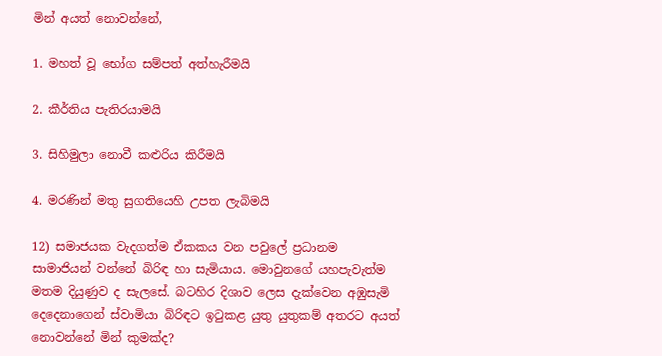මින් අයත් නොවන්නේ,

1. මහත් වූ භෝග සම්පත් අත්හැරීමයි

2. කීර්තිය පැතිරයාමයි

3. සිහිමුලා නොවී කළුරිය කිරීමයි

4. මරණින් මතු සුගතියෙහි උපත ලැබිමයි

12) සමාජයක වැදගත්ම ඒකකය වන පවුලේ ප්‍රධානම සාමාජියන් වන්නේ බිරිඳ හා සැමියාය. මොවුනගේ යහපැවැත්ම මතම දියුණුව ද සැලසේ. බටහිර දිශාව ලෙස දැක්වෙන අඹුසැමි දෙදෙනාගෙන් ස්වාමියා බිරිඳට ඉටුකළ යුතු යුතුකම් අතරට අයත් නොවන්නේ මින් කුමක්ද?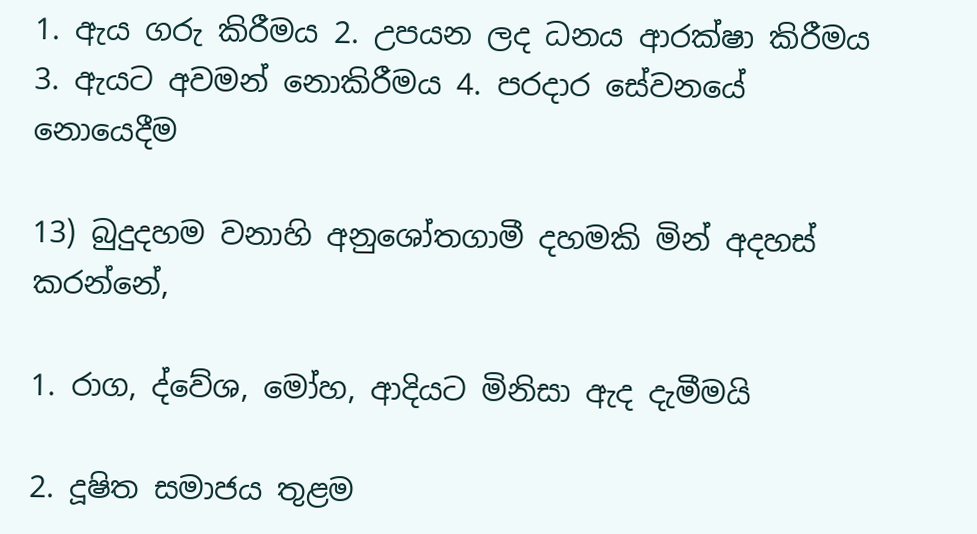1. ඇය ගරු කිරීමය 2. උපයන ලද ධනය ආරක්ෂා කිරීමය 3. ඇයට අවමන් නොකිරීමය 4. පරදාර සේවනයේ නොයෙදීම

13) බුදුදහම වනාහි අනුශෝතගාමී දහමකි මින් අදහස් කරන්නේ,

1. රාග, ද්වේශ, මෝහ, ආදියට මිනිසා ඇද දැමීමයි

2. දූෂිත සමාජය තුළම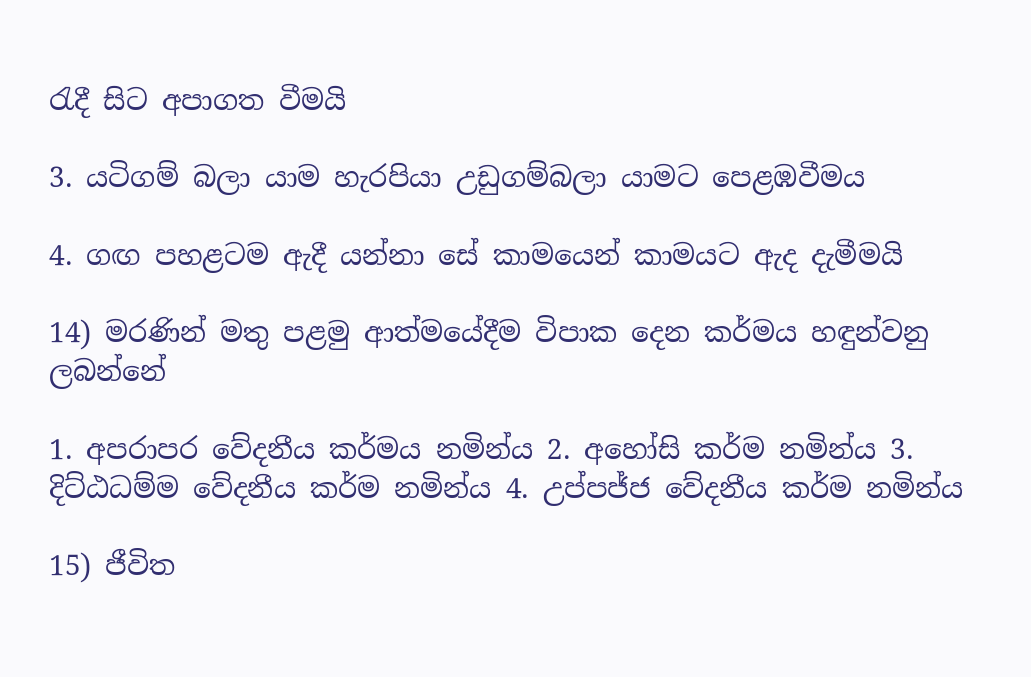රැදී සිට අපාගත වීමයි

3. යටිගම් බලා යාම හැරපියා උඩුගම්බලා යාමට පෙළඹවීමය

4. ගඟ පහළටම ඇදී යන්නා සේ කාමයෙන් කාමයට ඇද දැමීමයි

14) මරණින් මතු පළමු ආත්මයේදීම විපාක දෙන කර්මය හඳුන්වනු ලබන්නේ

1. අපරාපර වේදනීය කර්මය නමින්ය 2. අහෝසි කර්ම නමින්ය 3. දිට්ඨධම්ම වේදනීය කර්ම නමින්ය 4. උප්පජ්ජ වේදනීය කර්ම නමින්ය

15) ජීවිත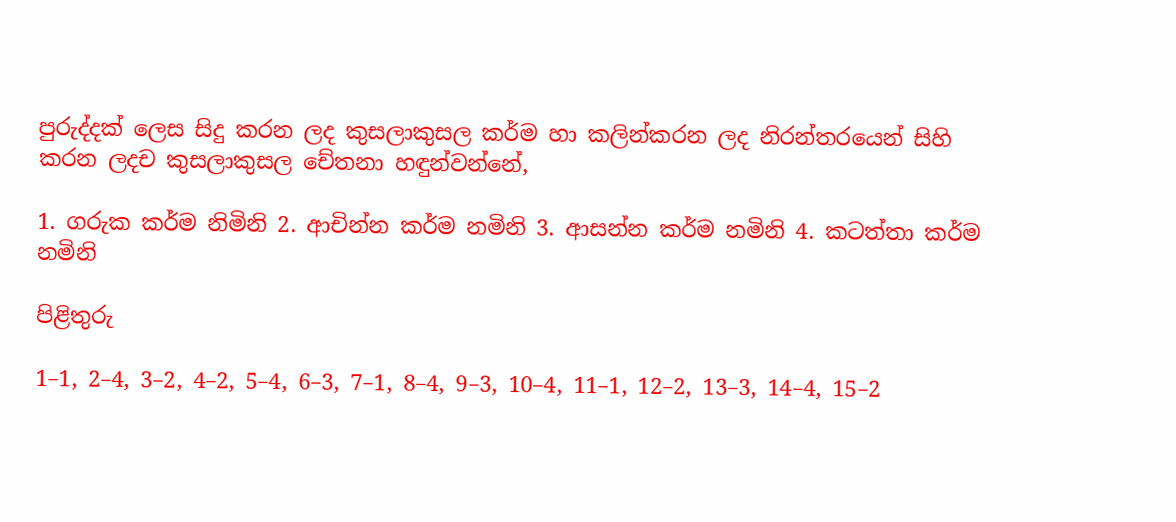පුරුද්දක් ලෙස සිදු කරන ලද කුසලාකුසල කර්ම හා කලින්කරන ලද නිරන්තරයෙන් සිහි කරන ලදච කුසලාකුසල චේතනා හඳුන්වන්නේ,

1. ගරුක කර්ම නිමිනි 2. ආචින්න කර්ම නමිනි 3. ආසන්න කර්ම නමිනි 4. කටත්තා කර්ම නමිනි

පිළිතුරු

1–1, 2–4, 3–2, 4–2, 5–4, 6–3, 7–1, 8–4, 9–3, 10–4, 11–1, 12–2, 13–3, 14–4, 15–2